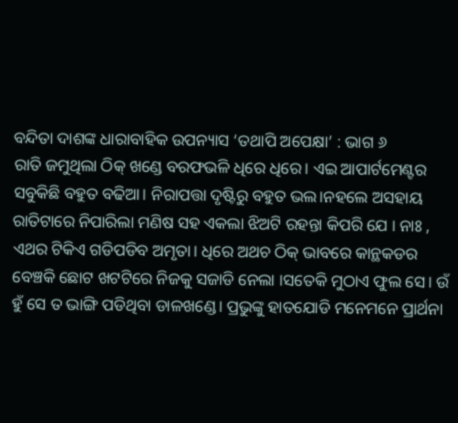ବନ୍ଦିତା ଦାଶଙ୍କ ଧାରାବାହିକ ଉପନ୍ୟାସ ‘ତଥାପି ଅପେକ୍ଷା’ : ଭାଗ ୬
ରାତି ଜମୁଥିଲା ଠିକ୍ ଖଣ୍ଡେ ବରଫଭଳି ଧିରେ ଧିରେ। ଏଇ ଆପାର୍ଟମେଣ୍ଟର ସବୁକିଛି ବହୁତ ବଢିଆ। ନିରାପତ୍ତା ଦୃଷ୍ଟିରୁ ବହୁତ ଭଲ।ନହଲେ ଅସହାୟ ରାତିଟାରେ ନିପାରିଲା ମଣିଷ ସହ ଏକଲା ଝିଅଟି ରହନ୍ତା କିପରି ଯେ । ନାଃ , ଏଥର ଟିକିଏ ଗଡିପଡିବ ଅମୃତା। ଧିରେ ଅଥଚ ଠିକ୍ ଭାବରେ କାନ୍ଥକଡର ବେଞ୍ଚକି ଛୋଟ ଖଟଟିରେ ନିଜକୁ ସଜାଡି ନେଲା ।ସତେକି ମୁଠାଏ ଫୁଲ ସେ। ଉଁ ହୁଁ ସେ ତ ଭାଙ୍ଗି ପଡିଥିବା ଡାଳଖଣ୍ଡେ। ପ୍ରଭୁଙ୍କୁ ହାତଯୋଡି ମନେମନେ ପ୍ରାର୍ଥନା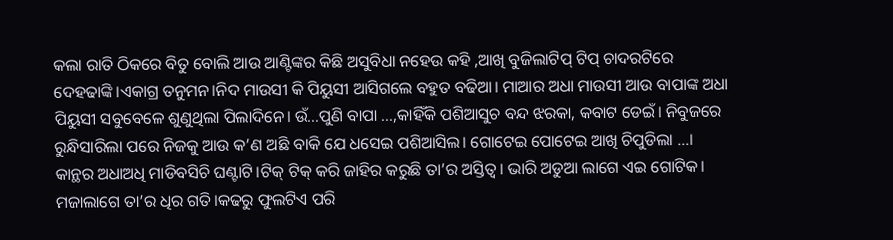କଲା ରାତି ଠିକରେ ବିତୁ ବୋଲି ଆଉ ଆଣ୍ଟିଙ୍କର କିଛି ଅସୁବିଧା ନହେଉ କହି ,ଆଖି ବୁଜିଲାଟିପ୍ ଟିପ୍ ଚାଦରଟିରେ ଦେହଢାଙ୍କି।ଏକାଗ୍ର ତନୁମନ।ନିଦ ମାଉସୀ କି ପିୟୁସୀ ଆସିଗଲେ ବହୁତ ବଢିଆ। ମାଆର ଅଧା ମାଉସୀ ଆଉ ବାପାଙ୍କ ଅଧା ପିୟୁସୀ ସବୁବେଳେ ଶୁଣୁଥିଲା ପିଲାଦିନେ। ଉଁ…ପୁଣି ବାପା …,କାହିଁକି ପଶିଆସୁଚ ବନ୍ଦ ଝରକା, କବାଟ ଡେଇଁ। ନିବୁଜରେ ରୁନ୍ଧିସାରିଲା ପରେ ନିଜକୁ ଆଉ କ’ଣ ଅଛି ବାକି ଯେ ଧସେଇ ପଶିଆସିଲ। ଗୋଟେଇ ପୋଟେଇ ଆଖି ଚିପୁଡିଲା …।
କାନ୍ଥର ଅଧାଅଧି ମାଡିବସିଚି ଘଣ୍ଟାଟି।ଟିକ୍ ଟିକ୍ କରି ଜାହିର କରୁଛି ତା’ର ଅସ୍ତିତ୍ବ। ଭାରି ଅଡୁଆ ଲାଗେ ଏଇ ଗୋଟିକ। ମଜାଲାଗେ ତା’ର ଧିର ଗତି।କଢରୁ ଫୁଲଟିଏ ପରି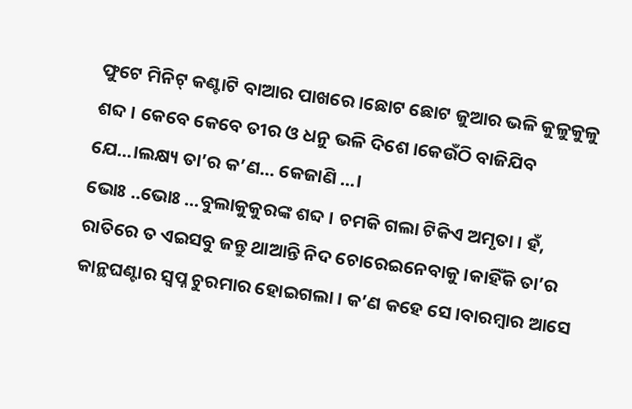ଫୁଟେ ମିନିଟ୍ କଣ୍ଟାଟି ବାଆର ପାଖରେ।ଛୋଟ ଛୋଟ ଜୁଆର ଭଳି କୁଳୁକୁଳୁ ଶବ୍ଦ। କେବେ କେବେ ତୀର ଓ ଧନୁ ଭଳି ଦିଶେ।କେଉଁଠି ବାଜିଯିବ ଯେ…।ଲକ୍ଷ୍ୟ ତା’ର କ’ଣ… କେଜାଣି …।
ଭୋଃ ..ଭୋଃ …ବୁଲାକୁକୁରଙ୍କ ଶବ୍ଦ। ଚମକି ଗଲା ଟିକିଏ ଅମୃତା। ହଁ, ରାତିରେ ତ ଏଇସବୁ ଜନ୍ତୁ ଥାଆନ୍ତି ନିଦ ଚୋରେଇନେବାକୁ ।କାହିଁକି ତା’ର କାନ୍ଥଘଣ୍ଟାର ସ୍ବପ୍ନ ଚୁରମାର ହୋଇଗଲା। କ’ଣ କହେ ସେ।ବାରମ୍ବାର ଆସେ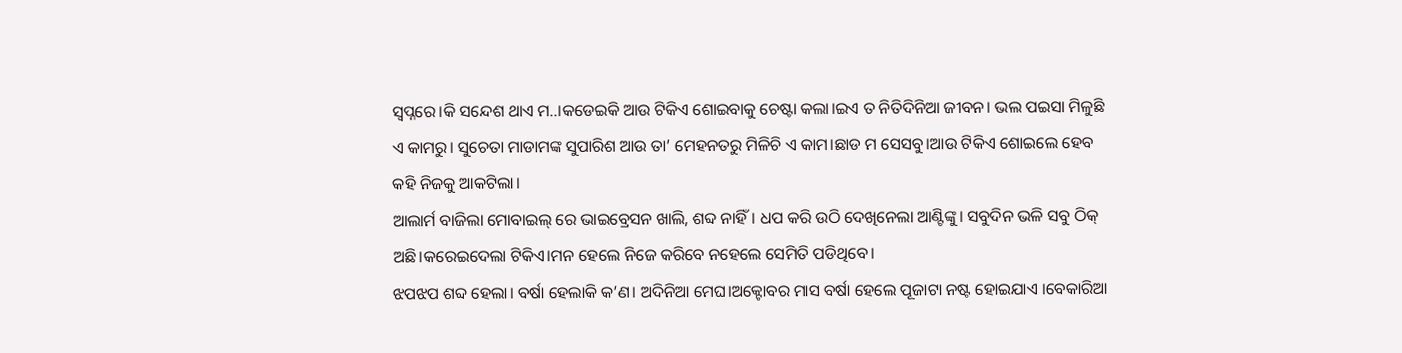ସ୍ବପ୍ନରେ।କି ସନ୍ଦେଶ ଥାଏ ମ..।କଡେଇକି ଆଉ ଟିକିଏ ଶୋଇବାକୁ ଚେଷ୍ଟା କଲା।ଇଏ ତ ନିତିଦିନିଆ ଜୀବନ। ଭଲ ପଇସା ମିଳୁଛି ଏ କାମରୁ। ସୁଚେତା ମାଡାମଙ୍କ ସୁପାରିଶ ଆଉ ତା’ ମେହନତରୁ ମିଳିଚି ଏ କାମ।ଛାଡ ମ ସେସବୁ।ଆଉ ଟିକିଏ ଶୋଇଲେ ହେବ କହି ନିଜକୁ ଆକଟିଲା।
ଆଲାର୍ମ ବାଜିଲା ମୋବାଇଲ୍ ରେ ଭାଇବ୍ରେସନ ଖାଲି, ଶବ୍ଦ ନାହିଁ। ଧପ କରି ଉଠି ଦେଖିନେଲା ଆଣ୍ଟିଙ୍କୁ। ସବୁଦିନ ଭଳି ସବୁ ଠିକ୍ ଅଛି।କରେଇଦେଲା ଟିକିଏ।ମନ ହେଲେ ନିଜେ କରିବେ ନହେଲେ ସେମିତି ପଡିଥିବେ।
ଝପଝପ ଶବ୍ଦ ହେଲା। ବର୍ଷା ହେଲାକି କ’ଣ। ଅଦିନିଆ ମେଘ।ଅକ୍ଟୋବର ମାସ ବର୍ଷା ହେଲେ ପୂଜାଟା ନଷ୍ଟ ହୋଇଯାଏ ।ବେକାରିଆ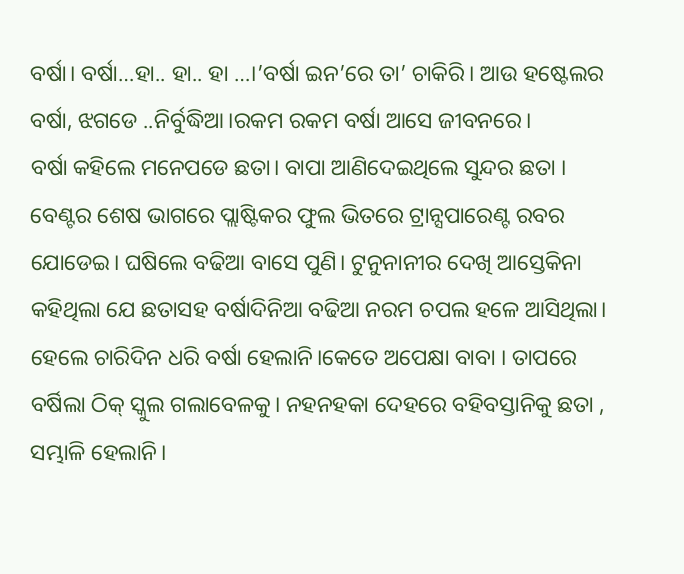ବର୍ଷା। ବର୍ଷା…ହା.. ହା.. ହା …।’ବର୍ଷା ଇନ’ରେ ତା’ ଚାକିରି। ଆଉ ହଷ୍ଟେଲର ବର୍ଷା, ଝଗଡେ ..ନିର୍ବୁଦ୍ଧିଆ।ରକମ ରକମ ବର୍ଷା ଆସେ ଜୀବନରେ।
ବର୍ଷା କହିଲେ ମନେପଡେ ଛତା। ବାପା ଆଣିଦେଇଥିଲେ ସୁନ୍ଦର ଛତା । ବେଣ୍ଟର ଶେଷ ଭାଗରେ ପ୍ଲାଷ୍ଟିକର ଫୁଲ ଭିତରେ ଟ୍ରାନ୍ସପାରେଣ୍ଟ ରବର ଯୋଡେଇ। ଘଷିଲେ ବଢିଆ ବାସେ ପୁଣି। ଟୁନୁନାନୀର ଦେଖି ଆସ୍ତେକିନା କହିଥିଲା ଯେ ଛତାସହ ବର୍ଷାଦିନିଆ ବଢିଆ ନରମ ଚପଲ ହଳେ ଆସିଥିଲା। ହେଲେ ଚାରିଦିନ ଧରି ବର୍ଷା ହେଲାନି।କେତେ ଅପେକ୍ଷା ବାବା । ତାପରେ ବର୍ଷିଲା ଠିକ୍ ସ୍କୁଲ ଗଲାବେଳକୁ। ନହନହକା ଦେହରେ ବହିବସ୍ତାନିକୁ ଛତା , ସମ୍ଭାଳି ହେଲାନି।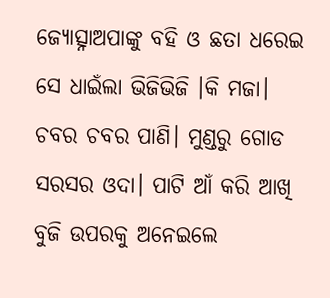ଜ୍ୟୋତ୍ସ୍ନାଅପାଙ୍କୁ ବହି ଓ ଛତା ଧରେଇ ସେ ଧାଇଁଲା ଭିଜିଭିଜି ।କି ମଜା। ଚବର ଚବର ପାଣି। ମୁଣ୍ଡରୁ ଗୋଡ ସରସର ଓଦା। ପାଟି ଆଁ କରି ଆଖି ବୁଜି ଉପରକୁ ଅନେଇଲେ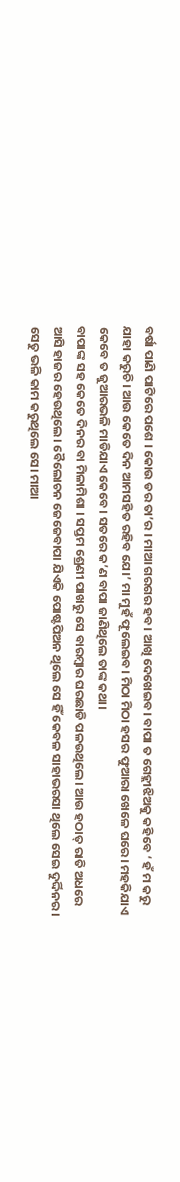ବର୍ଷା ପାଣି ପାଟିରେ ପଶେ । କୋଉ ଡର ତା’ର । ମାଆ ଗରଗର ହବ। ଆଖି ଦେଖେଇବ। ବାପା ତ ଗେହ୍ଲୀଝିଅକୁ କହିବେ ‘ ହଁ ମ କରୁ ଯାହା କରୁଚି। ଆଉ କେତେ ଦିନ ଆମସହିତ ରହିବ ଯେ।’ ମା ମୁହଁ ଫୂଲେଇବ। ମିଠା ମିଠା ହସର ଫୁଆରା ଖେଳେ ଘରେ। ମହକିଯାଏ କେବେ ତ ଜୁଆରଭଳି ମାଡିଯାଏ କେବେ। ସତରେ କ’ଣ ବାପା ଜାଣିଥିଲେ ତାଙ୍କ କଥା।
ବାପାଙ୍କ ସହ କେତେ ଦିନର ବା ମିଳାମିଶା । ସପ୍ତମ ଶ୍ରେଣୀ ପାଖରୁ ସେ ବାରମ୍ବାର ଘରଛାଡି ପଳଉଥିଲେ। ଆଉ ହଠାତ୍ ରାତି ଅଧରେ ଆସି ହାଜର ହେଉଥିଲେ। ବୈଲୋଚନ ଜେଜେବାପା ଯିଏକି ପୋଷ୍ଟପିଅନ ଥିଲେ ସେ ହିଁ କେବଳ ସାହାଭରସା ଥିଲେ ସେଇ ଦୁର୍ଦ୍ଦିନର। ସେତୁ ଭଳି କାମ କରୁଥିଲେ ସେ। ମାଆ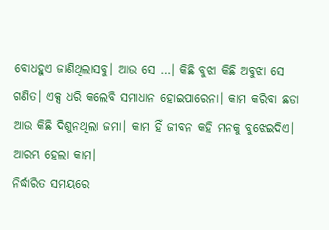ବୋଧହୁଏ ଜାଣିଥିଲାସବୁ। ଆଉ ସେ …। କିଛି ବୁଝା କିଛି ଅବୁଝା ସେ ଗଣିତ। ଏକ୍ସ ଧରି କଲେବି ସମାଧାନ ହୋଇପାରେନା। କାମ କରିବା ଛଡା ଆଉ କିଛି ଦିଶୁନଥିଲା ଜମା। କାମ ହିଁ ଜୀବନ କହି ମନକୁ ବୁଝେଇଦିଏ।
ଆରମ୍ଭ ହେଲା କାମ।
ନିର୍ଦ୍ଧାରିତ ସମୟରେ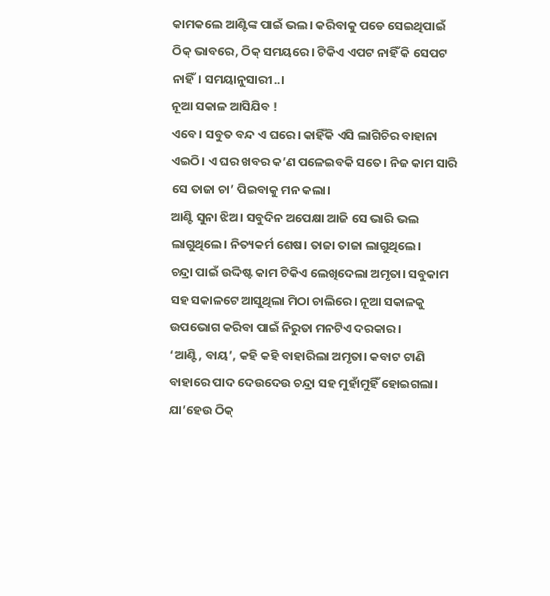କାମକଲେ ଆଣ୍ଟିଙ୍କ ପାଇଁ ଭଲ। କରିବାକୁ ପଡେ ସେଇଥିପାଇଁ ଠିକ୍ ଭାବରେ, ଠିକ୍ ସମୟରେ। ଟିକିଏ ଏପଟ ନାହିଁ କି ସେପଟ ନାହିଁ। ସମୟାନୁସାରୀ..।
ନୂଆ ସକାଳ ଆସିଯିବ !
ଏବେ। ସବୁତ ବନ୍ଦ ଏ ଘରେ। କାହିଁକି ଏସି ଲାଗିଚିର ବାହାନା ଏଇଠି। ଏ ଘର ଖବର କ’ଣ ପଳେଇବକି ସତେ। ନିଜ କାମ ସାରି ସେ ତାଜା ଚା’ ପିଇବାକୁ ମନ କଲା।
ଆଣ୍ଟି ସୁନା ଝିଅ। ସବୁଦିନ ଅପେକ୍ଷା ଆଜି ସେ ଭାରି ଭଲ ଲାଗୁଥିଲେ। ନିତ୍ୟକର୍ମ ଶେଷ। ତାଜା ତାଜା ଲାଗୁଥିଲେ।
ଚନ୍ଦ୍ରା ପାଇଁ ଉଦ୍ଦିଷ୍ଟ କାମ ଟିକିଏ ଲେଖିଦେଲା ଅମୃତା। ସବୁକାମ ସହ ସକାଳଟେ ଆସୁଥିଲା ମିଠା ଚାଲିରେ। ନୂଆ ସକାଳକୁ ଉପଭୋଗ କରିବା ପାଇଁ ନିରୁତା ମନଟିଏ ଦରକାର।
‘ଆଣ୍ଟି, ବାୟ’, କହି କହି ବାହାରିଲା ଅମୃତା। କବାଟ ଟାଣି ବାହାରେ ପାଦ ଦେଉଦେଉ ଚନ୍ଦ୍ରା ସହ ମୁହାଁମୁହିଁ ହୋଇଗଲା। ଯା’ହେଉ ଠିକ୍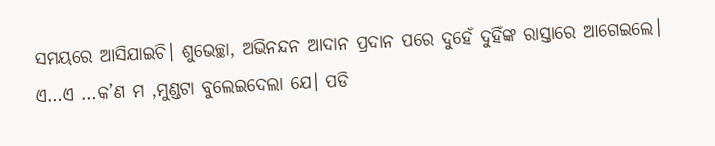ସମୟରେ ଆସିଯାଇଚି। ଶୁଭେଚ୍ଛା, ଅଭିନନ୍ଦନ ଆଦାନ ପ୍ରଦାନ ପରେ ଦୁହେଁ ଦୁହିଁଙ୍କ ରାସ୍ତାରେ ଆଗେଇଲେ।
ଏ…ଏ …କ’ଣ ମ ,ମୁଣ୍ଡଟା ବୁଲେଇଦେଲା ଯେ। ପଡି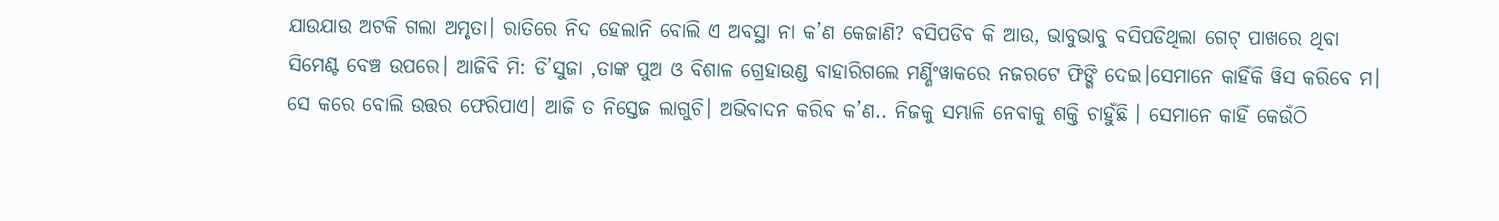ଯାଉଯାଉ ଅଟକି ଗଲା ଅମୃତା। ରାତିରେ ନିଦ ହେଲାନି ବୋଲି ଏ ଅବସ୍ଥା ନା କ’ଣ କେଜାଣି? ବସିପଡିବ କି ଆଉ, ଭାବୁଭାବୁ ବସିପଡିଥିଲା ଗେଟ୍ ପାଖରେ ଥିବା ସିମେଣ୍ଟ ବେଞ୍ଚ ଉପରେ। ଆଜିବି ମି: ଡି’ସୁଜା ,ତାଙ୍କ ପୁଅ ଓ ବିଶାଳ ଗ୍ରେହାଉଣ୍ଡ ବାହାରିଗଲେ ମର୍ଣ୍ଣିଂୱାକରେ ନଜରଟେ ଫିଙ୍ଗି ଦେଇ।ସେମାନେ କାହିଁକି ୱିସ କରିବେ ମ। ସେ କରେ ବୋଲି ଉତ୍ତର ଫେରିପାଏ। ଆଜି ତ ନିସ୍ତେଜ ଲାଗୁଚି। ଅଭିବାଦନ କରିବ କ’ଣ.. ନିଜକୁ ସମ୍ଭାଳି ନେବାକୁ ଶକ୍ତି ଚାହୁଁଛି । ସେମାନେ କାହିଁ କେଉଁଠି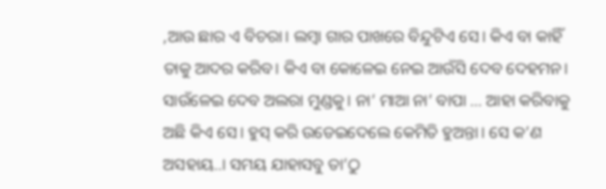,ଆଉ ଛାର ଏ ବିଚରା। ଲମ୍ବା ଗାର ପାଖରେ ବିନ୍ଦୁଟିଏ ସେ। କିଏ ବା କାହିଁ ତାକୁ ଆଦର କରିବ। କିଏ ବା କୋଳେଇ ନେଇ ଆଉଁସି ଦେବ ଦେହମନ। ସାଉଁଳେଇ ଦେବ ଅଲରା ମୁଣ୍ଡକୁ। ନା’ ମାଆ ନା’ ବାପା … ଆହା କରିବାକୁ ଅଛି କିଏ ସେ। ହୁସ୍ କରି ଉଡେଇଦେଲେ କେମିତି ହୁଅନ୍ତା। ସେ କ’ଣ ଅସହାୟ..। ସମୟ ଯାହାସବୁ ତା’ଠୁ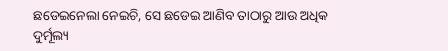ଛଡେଇନେଲା ନେଇଚି, ସେ ଛଡେଇ ଆଣିବ ତାଠାରୁ ଆଉ ଅଧିକ ଦୁର୍ମୂଲ୍ୟ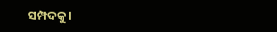ସମ୍ପଦକୁ।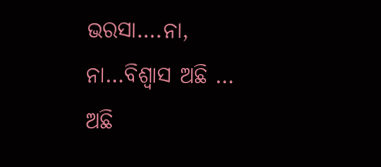ଭରସା….ନା, ନା…ବିଶ୍ବାସ ଅଛି … ଅଛି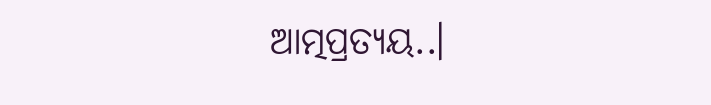ଆତ୍ମପ୍ରତ୍ୟୟ..।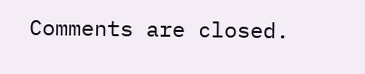Comments are closed.